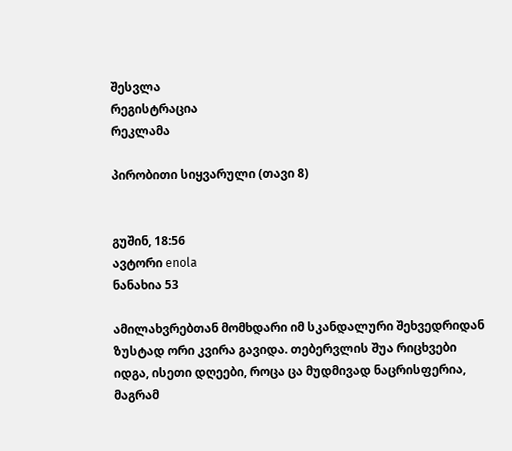შესვლა
რეგისტრაცია
რეკლამა

პირობითი სიყვარული (თავი 8)


გუშინ, 18:56
ავტორი enola
ნანახია 53

ამილახვრებთან მომხდარი იმ სკანდალური შეხვედრიდან ზუსტად ორი კვირა გავიდა. თებერვლის შუა რიცხვები იდგა, ისეთი დღეები, როცა ცა მუდმივად ნაცრისფერია, მაგრამ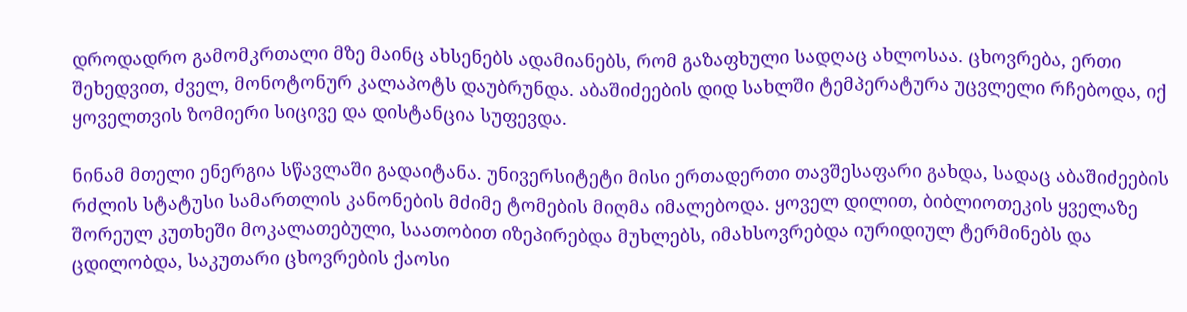დროდადრო გამომკრთალი მზე მაინც ახსენებს ადამიანებს, რომ გაზაფხული სადღაც ახლოსაა. ცხოვრება, ერთი შეხედვით, ძველ, მონოტონურ კალაპოტს დაუბრუნდა. აბაშიძეების დიდ სახლში ტემპერატურა უცვლელი რჩებოდა, იქ ყოველთვის ზომიერი სიცივე და დისტანცია სუფევდა.

ნინამ მთელი ენერგია სწავლაში გადაიტანა. უნივერსიტეტი მისი ერთადერთი თავშესაფარი გახდა, სადაც აბაშიძეების რძლის სტატუსი სამართლის კანონების მძიმე ტომების მიღმა იმალებოდა. ყოველ დილით, ბიბლიოთეკის ყველაზე შორეულ კუთხეში მოკალათებული, საათობით იზეპირებდა მუხლებს, იმახსოვრებდა იურიდიულ ტერმინებს და ცდილობდა, საკუთარი ცხოვრების ქაოსი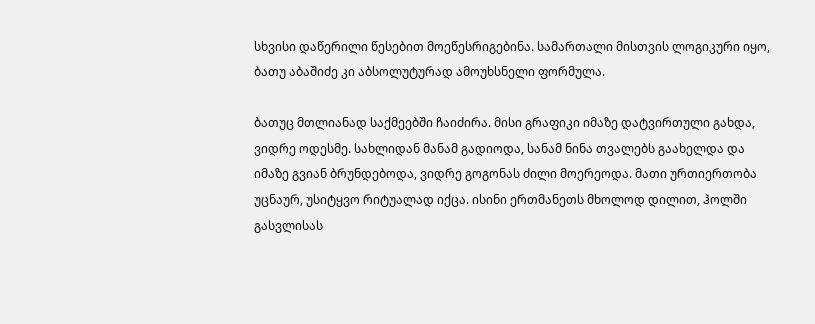სხვისი დაწერილი წესებით მოეწესრიგებინა. სამართალი მისთვის ლოგიკური იყო, ბათუ აბაშიძე კი აბსოლუტურად ამოუხსნელი ფორმულა.

ბათუც მთლიანად საქმეებში ჩაიძირა. მისი გრაფიკი იმაზე დატვირთული გახდა, ვიდრე ოდესმე. სახლიდან მანამ გადიოდა, სანამ ნინა თვალებს გაახელდა და იმაზე გვიან ბრუნდებოდა, ვიდრე გოგონას ძილი მოერეოდა. მათი ურთიერთობა უცნაურ, უსიტყვო რიტუალად იქცა. ისინი ერთმანეთს მხოლოდ დილით, ჰოლში გასვლისას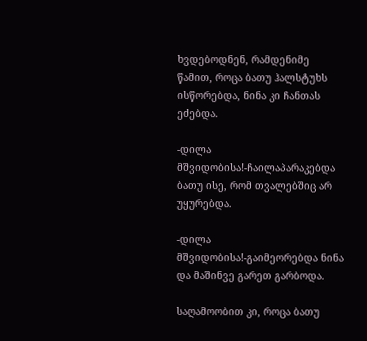ხვდებოდნენ, რამდენიმე წამით, როცა ბათუ ჰალსტუხს ისწორებდა, ნინა კი ჩანთას ეძებდა.

-დილა მშვიდობისა!-ჩაილაპარაკებდა ბათუ ისე, რომ თვალებშიც არ უყურებდა.

-დილა მშვიდობისა!-გაიმეორებდა ნინა და მაშინვე გარეთ გარბოდა.

საღამოობით კი, როცა ბათუ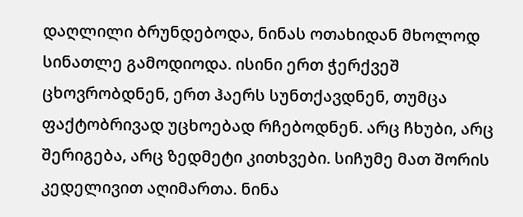დაღლილი ბრუნდებოდა, ნინას ოთახიდან მხოლოდ სინათლე გამოდიოდა. ისინი ერთ ჭერქვეშ ცხოვრობდნენ, ერთ ჰაერს სუნთქავდნენ, თუმცა ფაქტობრივად უცხოებად რჩებოდნენ. არც ჩხუბი, არც შერიგება, არც ზედმეტი კითხვები. სიჩუმე მათ შორის კედელივით აღიმართა. ნინა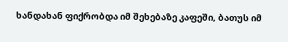ხანდახან ფიქრობდა იმ შეხებაზე კაფეში, ბათუს იმ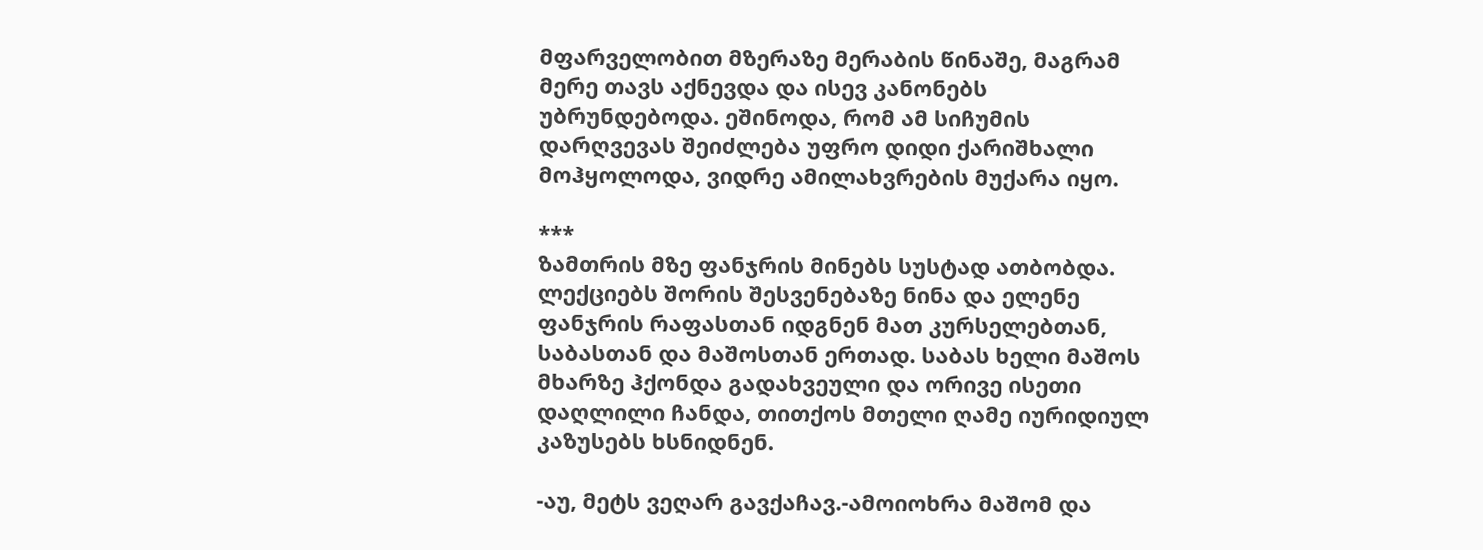მფარველობით მზერაზე მერაბის წინაშე, მაგრამ მერე თავს აქნევდა და ისევ კანონებს უბრუნდებოდა. ეშინოდა, რომ ამ სიჩუმის დარღვევას შეიძლება უფრო დიდი ქარიშხალი მოჰყოლოდა, ვიდრე ამილახვრების მუქარა იყო.

***
ზამთრის მზე ფანჯრის მინებს სუსტად ათბობდა. ლექციებს შორის შესვენებაზე ნინა და ელენე ფანჯრის რაფასთან იდგნენ მათ კურსელებთან, საბასთან და მაშოსთან ერთად. საბას ხელი მაშოს მხარზე ჰქონდა გადახვეული და ორივე ისეთი დაღლილი ჩანდა, თითქოს მთელი ღამე იურიდიულ კაზუსებს ხსნიდნენ.

-აუ, მეტს ვეღარ გავქაჩავ.-ამოიოხრა მაშომ და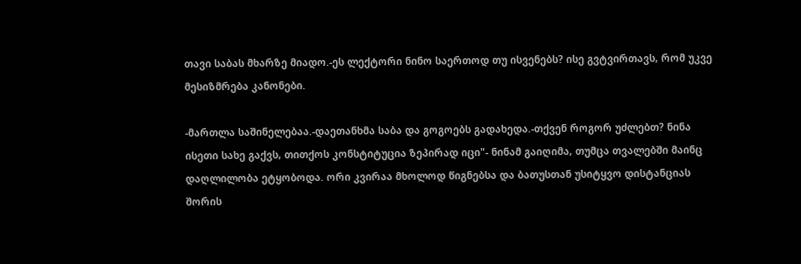თავი საბას მხარზე მიადო.-ეს ლექტორი ნინო საერთოდ თუ ისვენებს? ისე გვტვირთავს, რომ უკვე მესიზმრება კანონები.

-მართლა საშინელებაა.-დაეთანხმა საბა და გოგოებს გადახედა.-თქვენ როგორ უძლებთ? ნინა ისეთი სახე გაქვს, თითქოს კონსტიტუცია ზეპირად იცი"- ნინამ გაიღიმა, თუმცა თვალებში მაინც დაღლილობა ეტყობოდა. ორი კვირაა მხოლოდ წიგნებსა და ბათუსთან უსიტყვო დისტანციას შორის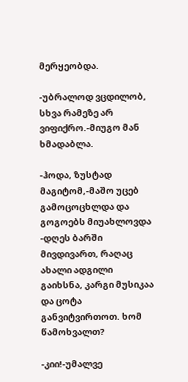მერყეობდა.

-უბრალოდ ვცდილობ, სხვა რამეზე არ ვიფიქრო.-მიუგო მან ხმადაბლა.

-ჰოდა, ზუსტად მაგიტომ,-მაშო უცებ გამოცოცხლდა და გოგოებს მიუახლოვდა -დღეს ბარში მივდივართ, რაღაც ახალი ადგილი გაიხსნა, კარგი მუსიკაა და ცოტა განვიტვირთოთ. ხომ წამოხვალთ?

-კიი!-უმალვე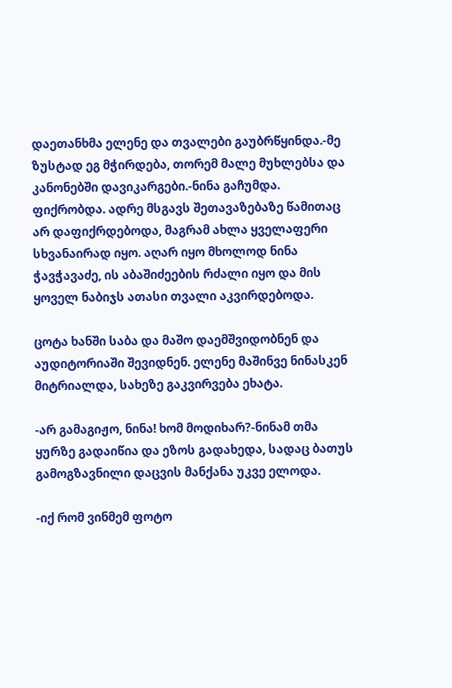დაეთანხმა ელენე და თვალები გაუბრწყინდა.-მე ზუსტად ეგ მჭირდება, თორემ მალე მუხლებსა და კანონებში დავიკარგები.-ნინა გაჩუმდა. ფიქრობდა. ადრე მსგავს შეთავაზებაზე წამითაც არ დაფიქრდებოდა, მაგრამ ახლა ყველაფერი სხვანაირად იყო. აღარ იყო მხოლოდ ნინა ჭავჭავაძე, ის აბაშიძეების რძალი იყო და მის ყოველ ნაბიჯს ათასი თვალი აკვირდებოდა.

ცოტა ხანში საბა და მაშო დაემშვიდობნენ და აუდიტორიაში შევიდნენ. ელენე მაშინვე ნინასკენ მიტრიალდა, სახეზე გაკვირვება ეხატა.

-არ გამაგიჟო, ნინა! ხომ მოდიხარ?-ნინამ თმა ყურზე გადაიწია და ეზოს გადახედა, სადაც ბათუს გამოგზავნილი დაცვის მანქანა უკვე ელოდა.

-იქ რომ ვინმემ ფოტო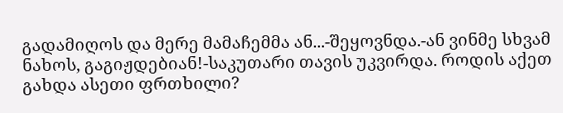გადამიღოს და მერე მამაჩემმა ან...-შეყოვნდა.-ან ვინმე სხვამ ნახოს, გაგიჟდებიან!-საკუთარი თავის უკვირდა. როდის აქეთ გახდა ასეთი ფრთხილი?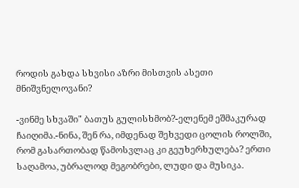როდის გახდა სხვისი აზრი მისთვის ასეთი მნიშვნელოვანი?

-ვინმე სხვაში" ბათუს გულისხმობ?-ელენემ ეშმაკურად ჩაიღიმა.-ნინა, შენ რა, იმდენად შეხვედი ცოლის როლში, რომ გასართობად წამოსვლაც კი გეუხერხულება? ერთი საღამოა, უბრალოდ მეგობრები, ლუდი და მუსიკა.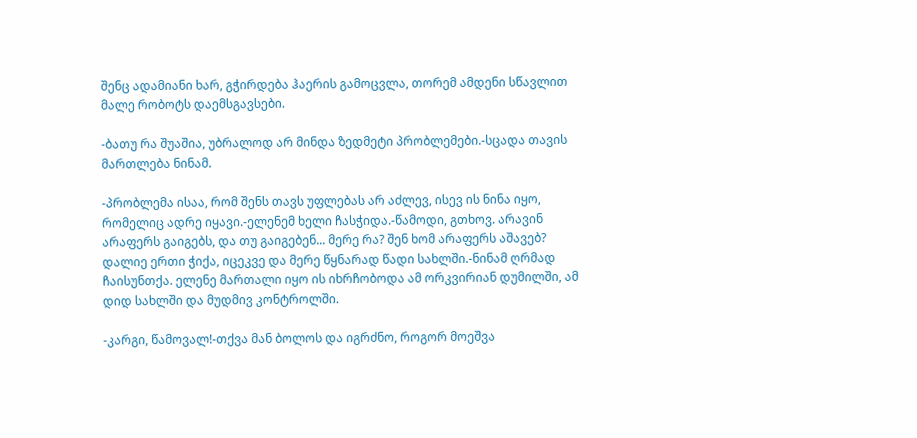შენც ადამიანი ხარ, გჭირდება ჰაერის გამოცვლა, თორემ ამდენი სწავლით მალე რობოტს დაემსგავსები.

-ბათუ რა შუაშია, უბრალოდ არ მინდა ზედმეტი პრობლემები.-სცადა თავის მართლება ნინამ.

-პრობლემა ისაა, რომ შენს თავს უფლებას არ აძლევ, ისევ ის ნინა იყო, რომელიც ადრე იყავი.-ელენემ ხელი ჩასჭიდა.-წამოდი, გთხოვ. არავინ არაფერს გაიგებს, და თუ გაიგებენ... მერე რა? შენ ხომ არაფერს აშავებ? დალიე ერთი ჭიქა, იცეკვე და მერე წყნარად წადი სახლში.-ნინამ ღრმად ჩაისუნთქა. ელენე მართალი იყო ის იხრჩობოდა ამ ორკვირიან დუმილში, ამ დიდ სახლში და მუდმივ კონტროლში.

-კარგი, წამოვალ!-თქვა მან ბოლოს და იგრძნო, როგორ მოეშვა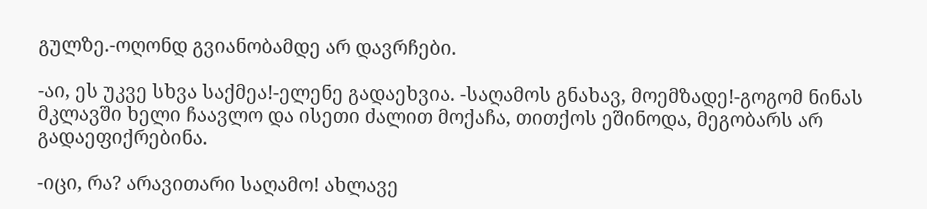გულზე.-ოღონდ გვიანობამდე არ დავრჩები.

-აი, ეს უკვე სხვა საქმეა!-ელენე გადაეხვია. -საღამოს გნახავ, მოემზადე!-გოგომ ნინას მკლავში ხელი ჩაავლო და ისეთი ძალით მოქაჩა, თითქოს ეშინოდა, მეგობარს არ გადაეფიქრებინა.

-იცი, რა? არავითარი საღამო! ახლავე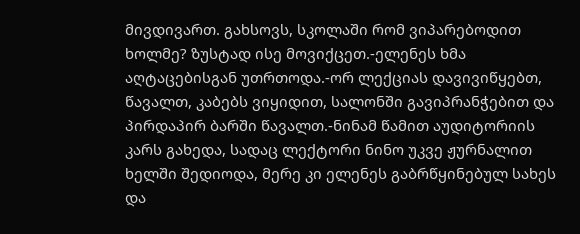მივდივართ. გახსოვს, სკოლაში რომ ვიპარებოდით ხოლმე? ზუსტად ისე მოვიქცეთ.-ელენეს ხმა აღტაცებისგან უთრთოდა.-ორ ლექციას დავივიწყებთ, წავალთ, კაბებს ვიყიდით, სალონში გავიპრანჭებით და პირდაპირ ბარში წავალთ.-ნინამ წამით აუდიტორიის კარს გახედა, სადაც ლექტორი ნინო უკვე ჟურნალით ხელში შედიოდა, მერე კი ელენეს გაბრწყინებულ სახეს და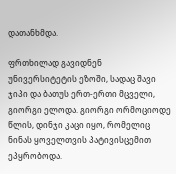დათანხმდა.

ფრთხილად გავიდნენ უნივერსიტეტის ეზოში, სადაც შავი ჯიპი და ბათუს ერთ-ერთი მცველი, გიორგი ელოდა. გიორგი ორმოციოდე წლის, დინჯი კაცი იყო, რომელიც ნინას ყოველთვის პატივისცემით ეპყრობოდა.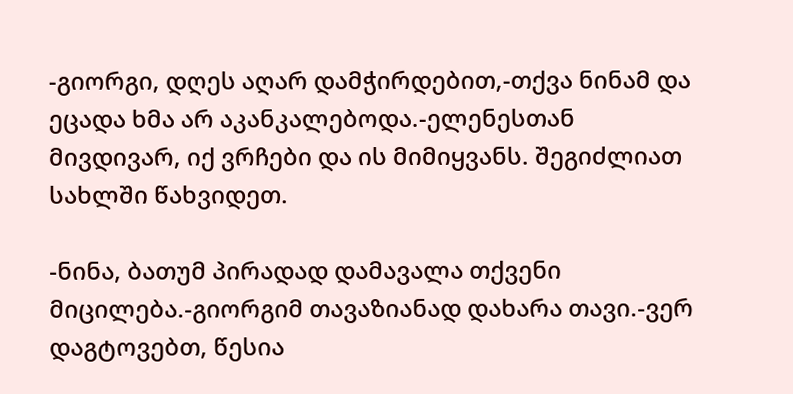-გიორგი, დღეს აღარ დამჭირდებით,-თქვა ნინამ და ეცადა ხმა არ აკანკალებოდა.-ელენესთან მივდივარ, იქ ვრჩები და ის მიმიყვანს. შეგიძლიათ სახლში წახვიდეთ.

-ნინა, ბათუმ პირადად დამავალა თქვენი მიცილება.-გიორგიმ თავაზიანად დახარა თავი.-ვერ დაგტოვებთ, წესია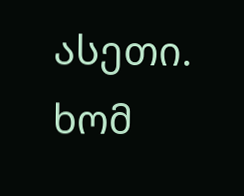ასეთი. ხომ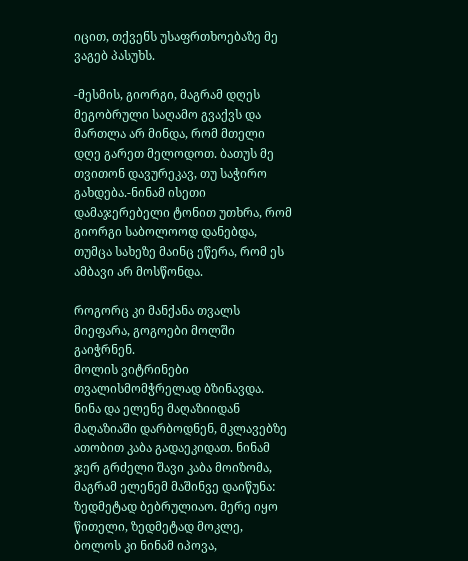იცით, თქვენს უსაფრთხოებაზე მე ვაგებ პასუხს.

-მესმის, გიორგი, მაგრამ დღეს მეგობრული საღამო გვაქვს და მართლა არ მინდა, რომ მთელი დღე გარეთ მელოდოთ. ბათუს მე თვითონ დავურეკავ, თუ საჭირო გახდება.-ნინამ ისეთი დამაჯერებელი ტონით უთხრა, რომ გიორგი საბოლოოდ დანებდა, თუმცა სახეზე მაინც ეწერა, რომ ეს ამბავი არ მოსწონდა.

როგორც კი მანქანა თვალს მიეფარა, გოგოები მოლში გაიჭრნენ.
მოლის ვიტრინები თვალისმომჭრელად ბზინავდა. ნინა და ელენე მაღაზიიდან მაღაზიაში დარბოდნენ, მკლავებზე ათობით კაბა გადაეკიდათ. ნინამ ჯერ გრძელი შავი კაბა მოიზომა, მაგრამ ელენემ მაშინვე დაიწუნა: ზედმეტად ბებრულიაო. მერე იყო წითელი, ზედმეტად მოკლე, ბოლოს კი ნინამ იპოვა,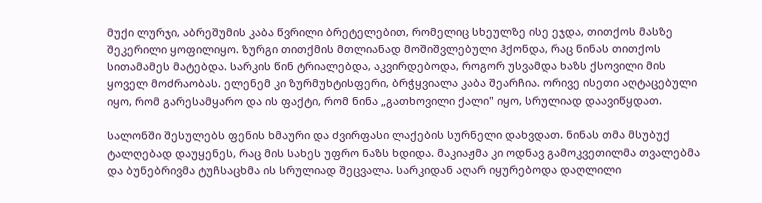მუქი ლურჯი, აბრეშუმის კაბა წვრილი ბრეტელებით, რომელიც სხეულზე ისე ეჯდა, თითქოს მასზე შეკერილი ყოფილიყო. ზურგი თითქმის მთლიანად მოშიშვლებული ჰქონდა, რაც ნინას თითქოს სითამამეს მატებდა. სარკის წინ ტრიალებდა, აკვირდებოდა, როგორ უსვამდა ხაზს ქსოვილი მის ყოველ მოძრაობას. ელენემ კი ზურმუხტისფერი, ბრჭყვიალა კაბა შეარჩია. ორივე ისეთი აღტაცებული იყო, რომ გარესამყარო და ის ფაქტი, რომ ნინა „გათხოვილი ქალი" იყო, სრულიად დაავიწყდათ.

სალონში შესულებს ფენის ხმაური და ძვირფასი ლაქების სურნელი დახვდათ. ნინას თმა მსუბუქ ტალღებად დაუყენეს, რაც მის სახეს უფრო ნაზს ხდიდა. მაკიაჟმა კი ოდნავ გამოკვეთილმა თვალებმა და ბუნებრივმა ტუჩსაცხმა ის სრულიად შეცვალა. სარკიდან აღარ იყურებოდა დაღლილი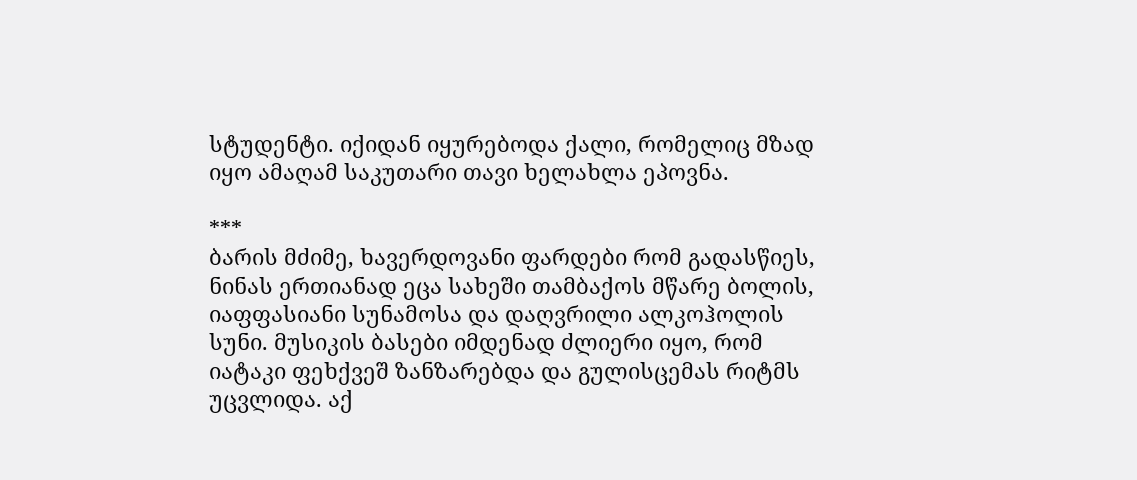სტუდენტი. იქიდან იყურებოდა ქალი, რომელიც მზად იყო ამაღამ საკუთარი თავი ხელახლა ეპოვნა.

***
ბარის მძიმე, ხავერდოვანი ფარდები რომ გადასწიეს, ნინას ერთიანად ეცა სახეში თამბაქოს მწარე ბოლის, იაფფასიანი სუნამოსა და დაღვრილი ალკოჰოლის სუნი. მუსიკის ბასები იმდენად ძლიერი იყო, რომ იატაკი ფეხქვეშ ზანზარებდა და გულისცემას რიტმს უცვლიდა. აქ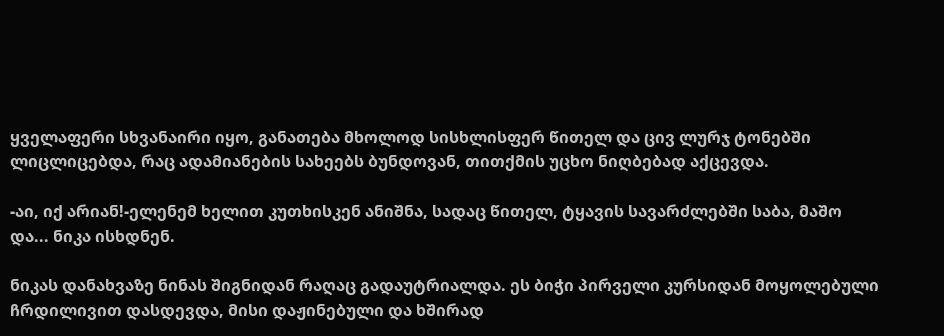ყველაფერი სხვანაირი იყო, განათება მხოლოდ სისხლისფერ წითელ და ცივ ლურჯ ტონებში ლიცლიცებდა, რაც ადამიანების სახეებს ბუნდოვან, თითქმის უცხო ნიღბებად აქცევდა.

-აი, იქ არიან!-ელენემ ხელით კუთხისკენ ანიშნა, სადაც წითელ, ტყავის სავარძლებში საბა, მაშო და... ნიკა ისხდნენ.

ნიკას დანახვაზე ნინას შიგნიდან რაღაც გადაუტრიალდა. ეს ბიჭი პირველი კურსიდან მოყოლებული ჩრდილივით დასდევდა, მისი დაჟინებული და ხშირად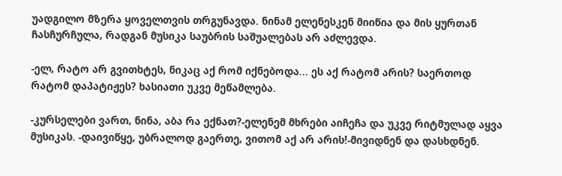უადგილო მზერა ყოველთვის თრგუნავდა. ნინამ ელენესკენ მიიწია და მის ყურთან ჩასჩურჩულა, რადგან მუსიკა საუბრის საშუალებას არ აძლევდა.

-ელ, რატო არ გვითხტეს, ნიკაც აქ რომ იქნებოდა... ეს აქ რატომ არის? საერთოდ რატომ დაპატიჟეს? ხასიათი უკვე მეწამლება.

-კურსელები ვართ, ნინა, აბა რა ექნათ?-ელენემ მხრები აიჩეჩა და უკვე რიტმულად აყვა მუსიკას. -დაივიწყე, უბრალოდ გაერთე, ვითომ აქ არ არის!-მივიდნენ და დასხდნენ.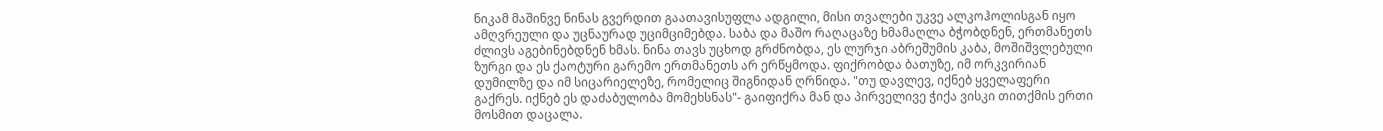ნიკამ მაშინვე ნინას გვერდით გაათავისუფლა ადგილი, მისი თვალები უკვე ალკოჰოლისგან იყო ამღვრეული და უცნაურად უციმციმებდა. საბა და მაშო რაღაცაზე ხმამაღლა ბჭობდნენ, ერთმანეთს ძლივს აგებინებდნენ ხმას. ნინა თავს უცხოდ გრძნობდა, ეს ლურჯი აბრეშუმის კაბა, მოშიშვლებული ზურგი და ეს ქაოტური გარემო ერთმანეთს არ ერწყმოდა. ფიქრობდა ბათუზე, იმ ორკვირიან დუმილზე და იმ სიცარიელეზე, რომელიც შიგნიდან ღრნიდა. "თუ დავლევ, იქნებ ყველაფერი გაქრეს. იქნებ ეს დაძაბულობა მომეხსნას"- გაიფიქრა მან და პირველივე ჭიქა ვისკი თითქმის ერთი მოსმით დაცალა.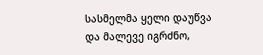სასმელმა ყელი დაუწვა და მალევე იგრძნო,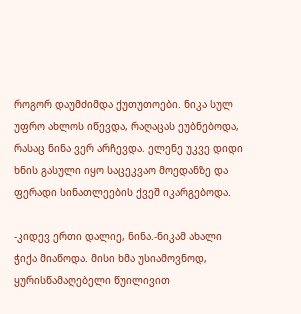როგორ დაუმძიმდა ქუთუთოები. ნიკა სულ უფრო ახლოს იწევდა, რაღაცას ეუბნებოდა, რასაც ნინა ვერ არჩევდა. ელენე უკვე დიდი ხნის გასული იყო საცეკვაო მოედანზე და ფერადი სინათლეების ქვეშ იკარგებოდა.

-კიდევ ერთი დალიე, ნინა.-ნიკამ ახალი ჭიქა მიაწოდა. მისი ხმა უსიამოვნოდ, ყურისწამაღებელი წუილივით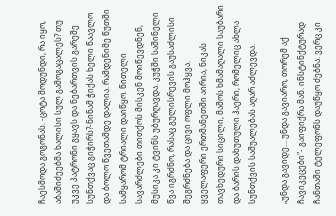ჩაესმოდა გოგონას. -ცოტა მოდუნდი, რა იყო, აბაშიძეებმა ხალისი სულ გამოგაცალეს? თუ უკვე პატრონი გყავს და ნებართვის გარეშე სუნთქვაც გიჭირს?-ნინამ ჭიქას ხელი წაავლო და ბოლო წვეთამდე დალია. რამდენიმე წუთში სამყარომ ტრიალი დაიწყო. წითელი სავარძლები თითქოს მისკენ მოიწევდნენ, მუსიკა კი ტვინს უბურღავდა. კუჭში საშინელი წვა იგრძნო, რასაც გულისრევის გაუსაძლისი შეგრძნება და ცივი ოფლი მოჰყვა.
ყველაფერი ერთმანეთში აირია, ნიკას თავხედური სიცილი, მაშოს ხმამაღალი საუბარი და ბარის დახუთული ჰაერი, რომელიც ახლა სუნთქვის საშუალებას აღარ აძლევდა.

„უნდა გავიდე... უნდა გავიარო, თორემ აქ ჩავიკეცები"- გაიფიქრა მან. ინსტინქტურად ჩანთაში ტელეფონს დაუწყო ძებნა. ვერც კი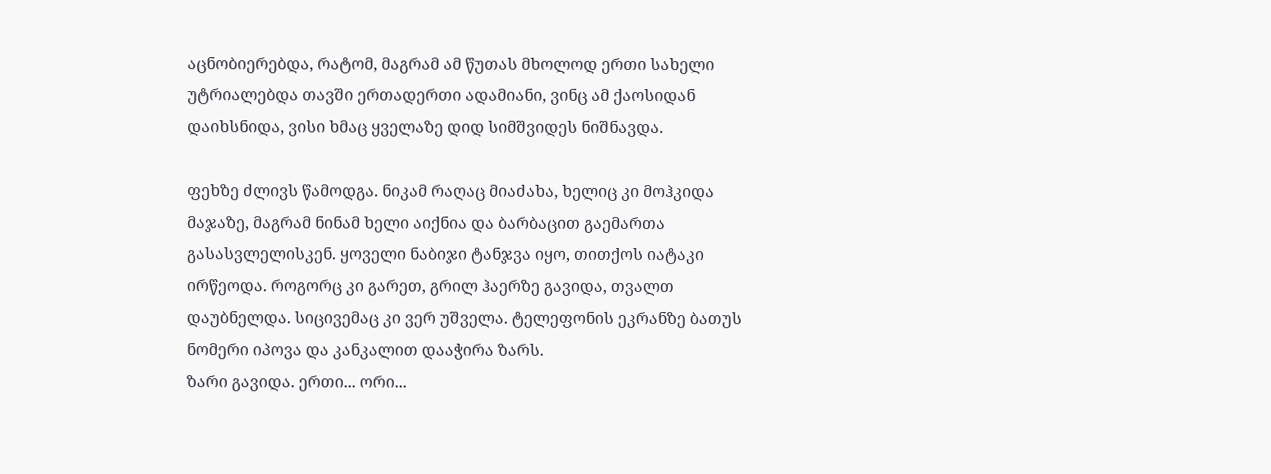აცნობიერებდა, რატომ, მაგრამ ამ წუთას მხოლოდ ერთი სახელი უტრიალებდა თავში ერთადერთი ადამიანი, ვინც ამ ქაოსიდან დაიხსნიდა, ვისი ხმაც ყველაზე დიდ სიმშვიდეს ნიშნავდა.

ფეხზე ძლივს წამოდგა. ნიკამ რაღაც მიაძახა, ხელიც კი მოჰკიდა მაჯაზე, მაგრამ ნინამ ხელი აიქნია და ბარბაცით გაემართა გასასვლელისკენ. ყოველი ნაბიჯი ტანჯვა იყო, თითქოს იატაკი ირწეოდა. როგორც კი გარეთ, გრილ ჰაერზე გავიდა, თვალთ დაუბნელდა. სიცივემაც კი ვერ უშველა. ტელეფონის ეკრანზე ბათუს ნომერი იპოვა და კანკალით დააჭირა ზარს.
ზარი გავიდა. ერთი... ორი...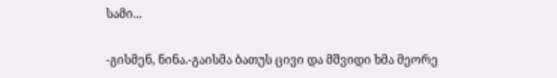სამი...

-გისმენ, ნინა.-გაისმა ბათუს ცივი და მშვიდი ხმა მეორე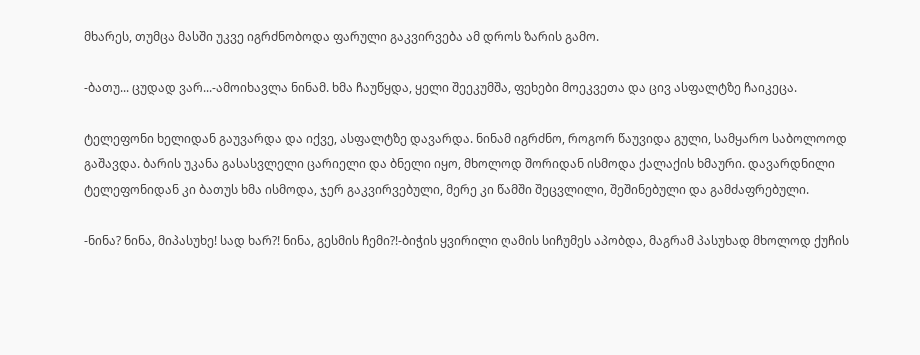მხარეს, თუმცა მასში უკვე იგრძნობოდა ფარული გაკვირვება ამ დროს ზარის გამო.

-ბათუ... ცუდად ვარ...-ამოიხავლა ნინამ. ხმა ჩაუწყდა, ყელი შეეკუმშა, ფეხები მოეკვეთა და ცივ ასფალტზე ჩაიკეცა.

ტელეფონი ხელიდან გაუვარდა და იქვე, ასფალტზე დავარდა. ნინამ იგრძნო, როგორ წაუვიდა გული, სამყარო საბოლოოდ გაშავდა. ბარის უკანა გასასვლელი ცარიელი და ბნელი იყო, მხოლოდ შორიდან ისმოდა ქალაქის ხმაური. დავარდნილი ტელეფონიდან კი ბათუს ხმა ისმოდა, ჯერ გაკვირვებული, მერე კი წამში შეცვლილი, შეშინებული და გამძაფრებული.

-ნინა? ნინა, მიპასუხე! სად ხარ?! ნინა, გესმის ჩემი?!-ბიჭის ყვირილი ღამის სიჩუმეს აპობდა, მაგრამ პასუხად მხოლოდ ქუჩის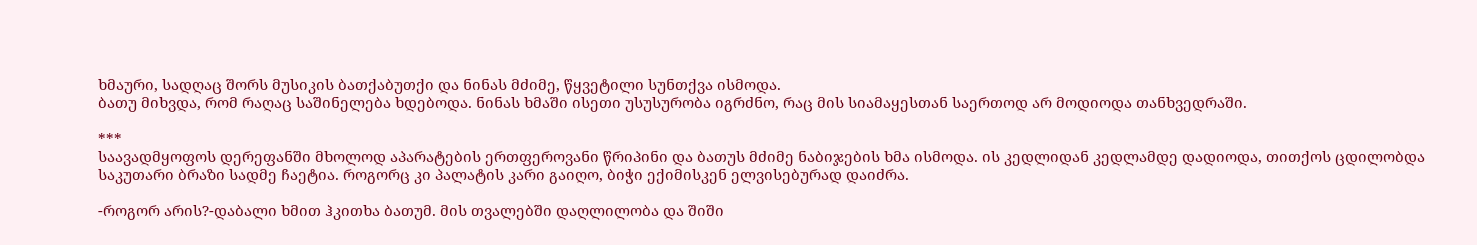ხმაური, სადღაც შორს მუსიკის ბათქაბუთქი და ნინას მძიმე, წყვეტილი სუნთქვა ისმოდა.
ბათუ მიხვდა, რომ რაღაც საშინელება ხდებოდა. ნინას ხმაში ისეთი უსუსურობა იგრძნო, რაც მის სიამაყესთან საერთოდ არ მოდიოდა თანხვედრაში.

***
საავადმყოფოს დერეფანში მხოლოდ აპარატების ერთფეროვანი წრიპინი და ბათუს მძიმე ნაბიჯების ხმა ისმოდა. ის კედლიდან კედლამდე დადიოდა, თითქოს ცდილობდა საკუთარი ბრაზი სადმე ჩაეტია. როგორც კი პალატის კარი გაიღო, ბიჭი ექიმისკენ ელვისებურად დაიძრა.

-როგორ არის?-დაბალი ხმით ჰკითხა ბათუმ. მის თვალებში დაღლილობა და შიში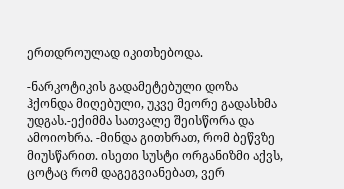ერთდროულად იკითხებოდა.

-ნარკოტიკის გადამეტებული დოზა ჰქონდა მიღებული, უკვე მეორე გადასხმა უდგას.-ექიმმა სათვალე შეისწორა და ამოიოხრა. -მინდა გითხრათ, რომ ბეწვზე მიუსწარით. ისეთი სუსტი ორგანიზმი აქვს, ცოტაც რომ დაგეგვიანებათ, ვერ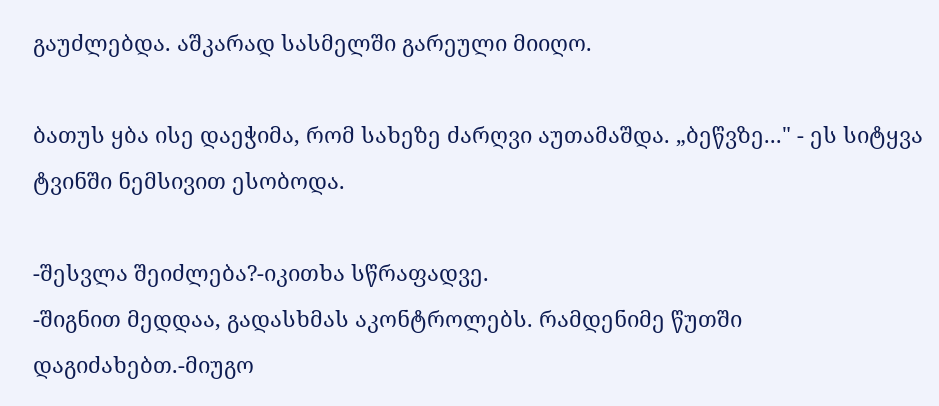გაუძლებდა. აშკარად სასმელში გარეული მიიღო.

ბათუს ყბა ისე დაეჭიმა, რომ სახეზე ძარღვი აუთამაშდა. „ბეწვზე..." - ეს სიტყვა ტვინში ნემსივით ესობოდა.

-შესვლა შეიძლება?-იკითხა სწრაფადვე.
-შიგნით მედდაა, გადასხმას აკონტროლებს. რამდენიმე წუთში დაგიძახებთ.-მიუგო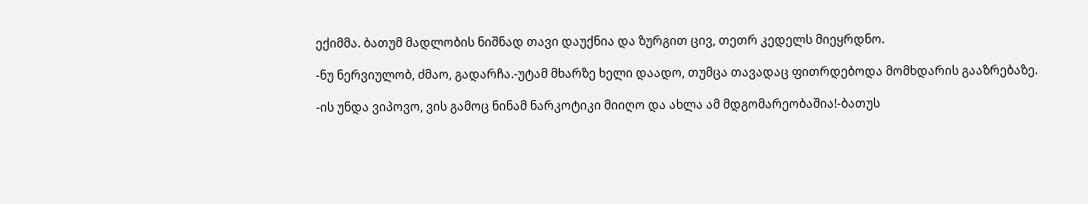ექიმმა. ბათუმ მადლობის ნიშნად თავი დაუქნია და ზურგით ცივ, თეთრ კედელს მიეყრდნო.

-ნუ ნერვიულობ, ძმაო, გადარჩა.-უტამ მხარზე ხელი დაადო, თუმცა თავადაც ფითრდებოდა მომხდარის გააზრებაზე.

-ის უნდა ვიპოვო, ვის გამოც ნინამ ნარკოტიკი მიიღო და ახლა ამ მდგომარეობაშია!-ბათუს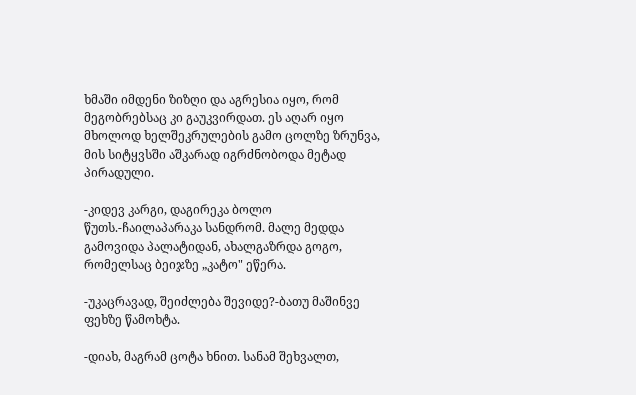ხმაში იმდენი ზიზღი და აგრესია იყო, რომ მეგობრებსაც კი გაუკვირდათ. ეს აღარ იყო მხოლოდ ხელშეკრულების გამო ცოლზე ზრუნვა, მის სიტყვსში აშკარად იგრძნობოდა მეტად პირადული.

-კიდევ კარგი, დაგირეკა ბოლო წუთს.-ჩაილაპარაკა სანდრომ. მალე მედდა გამოვიდა პალატიდან, ახალგაზრდა გოგო, რომელსაც ბეიჯზე „კატო" ეწერა.

-უკაცრავად, შეიძლება შევიდე?-ბათუ მაშინვე ფეხზე წამოხტა.

-დიახ, მაგრამ ცოტა ხნით. სანამ შეხვალთ,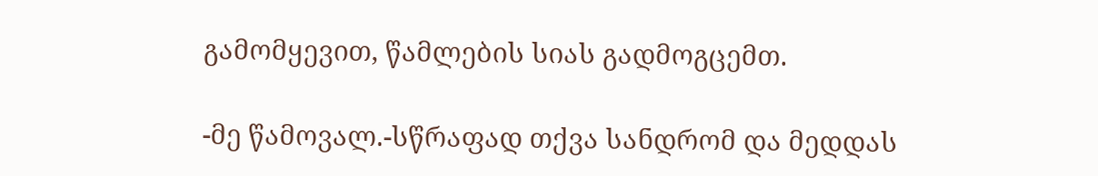გამომყევით, წამლების სიას გადმოგცემთ.

-მე წამოვალ.-სწრაფად თქვა სანდრომ და მედდას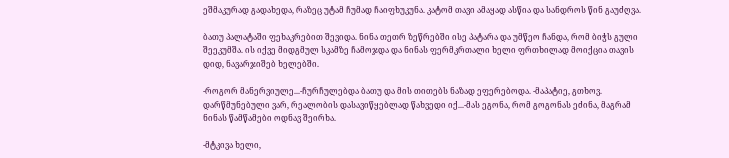ეშმაკურად გადახედა, რაზეც უტამ ჩუმად ჩაიფხუკუნა. კატომ თავი ამაყად ასწია და სანდროს წინ გაუძღვა.

ბათუ პალატაში ფეხაკრებით შევიდა. ნინა თეთრ ზეწრებში ისე პატარა და უმწეო ჩანდა, რომ ბიჭს გული შეეკუმშა. ის იქვე მიდგმულ სკამზე ჩამოჯდა და ნინას ფერმკრთალი ხელი ფრთხილად მოიქცია თავის დიდ, ნავარჯიშებ ხელებში.

-როგორ მანერვიულე...-ჩურჩულებდა ბათუ და მის თითებს ნაზად ეფერებოდა. -მაპატიე, გთხოვ. დარწმუნებული ვარ, რეალობის დასავიწყებლად წახვედი იქ...-მას ეგონა, რომ გოგონას ეძინა, მაგრამ ნინას წამწამები ოდნავ შეირხა.

-მტკივა ხელი,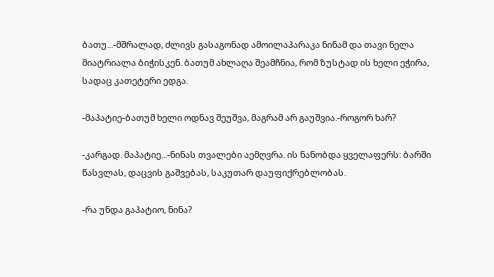ბათუ...-მშრალად, ძლივს გასაგონად ამოილაპარაკა ნინამ და თავი ნელა მიატრიალა ბიჭისკენ. ბათუმ ახლაღა შეამჩნია, რომ ზუსტად ის ხელი ეჭირა, სადაც კათეტერი ედგა.

-მაპატიე-ბათუმ ხელი ოდნავ შეუშვა, მაგრამ არ გაუშვია.-როგორ ხარ?

-კარგად. მაპატიე...-ნინას თვალები აემღვრა. ის ნანობდა ყველაფერს: ბარში წასვლას, დაცვის გაშვებას, საკუთარ დაუფიქრებლობას.

-რა უნდა გაპატიო, ნინა?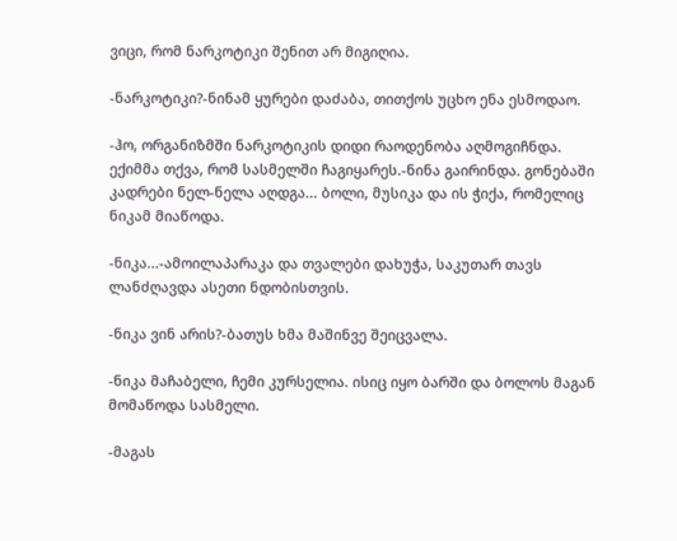ვიცი, რომ ნარკოტიკი შენით არ მიგიღია.

-ნარკოტიკი?-ნინამ ყურები დაძაბა, თითქოს უცხო ენა ესმოდაო.

-ჰო, ორგანიზმში ნარკოტიკის დიდი რაოდენობა აღმოგიჩნდა. ექიმმა თქვა, რომ სასმელში ჩაგიყარეს.-ნინა გაირინდა. გონებაში კადრები ნელ-ნელა აღდგა... ბოლი, მუსიკა და ის ჭიქა, რომელიც ნიკამ მიაწოდა.

-ნიკა...-ამოილაპარაკა და თვალები დახუჭა, საკუთარ თავს ლანძღავდა ასეთი ნდობისთვის.

-ნიკა ვინ არის?-ბათუს ხმა მაშინვე შეიცვალა.

-ნიკა მაჩაბელი, ჩემი კურსელია. ისიც იყო ბარში და ბოლოს მაგან მომაწოდა სასმელი.

-მაგას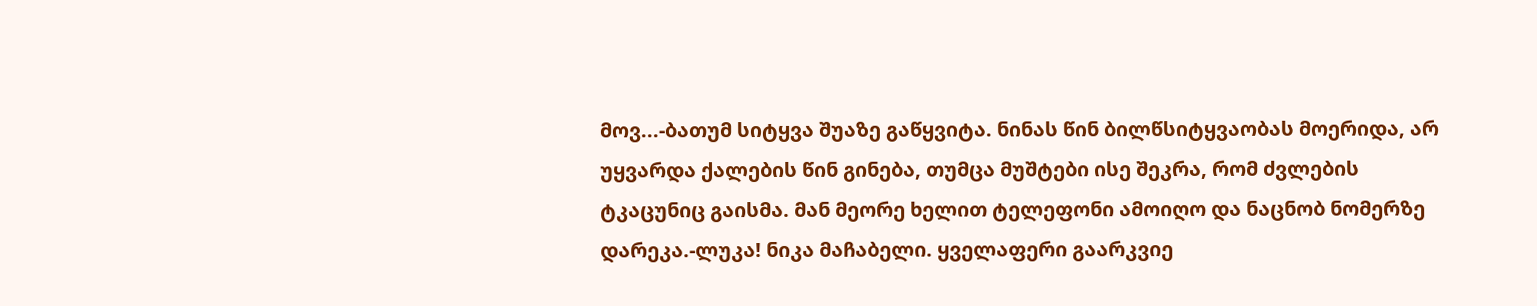მოვ...-ბათუმ სიტყვა შუაზე გაწყვიტა. ნინას წინ ბილწსიტყვაობას მოერიდა, არ უყვარდა ქალების წინ გინება, თუმცა მუშტები ისე შეკრა, რომ ძვლების ტკაცუნიც გაისმა. მან მეორე ხელით ტელეფონი ამოიღო და ნაცნობ ნომერზე დარეკა.-ლუკა! ნიკა მაჩაბელი. ყველაფერი გაარკვიე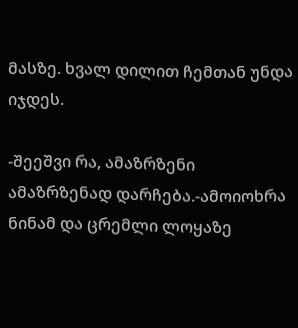მასზე. ხვალ დილით ჩემთან უნდა იჯდეს.

-შეეშვი რა, ამაზრზენი ამაზრზენად დარჩება.-ამოიოხრა ნინამ და ცრემლი ლოყაზე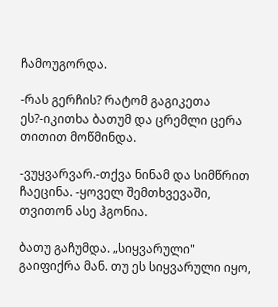ჩამოუგორდა.

-რას გერჩის? რატომ გაგიკეთა ეს?-იკითხა ბათუმ და ცრემლი ცერა თითით მოწმინდა.

-ვუყვარვარ.-თქვა ნინამ და სიმწრით ჩაეცინა. -ყოველ შემთხვევაში, თვითონ ასე ჰგონია.

ბათუ გაჩუმდა. „სიყვარული" გაიფიქრა მან. თუ ეს სიყვარული იყო,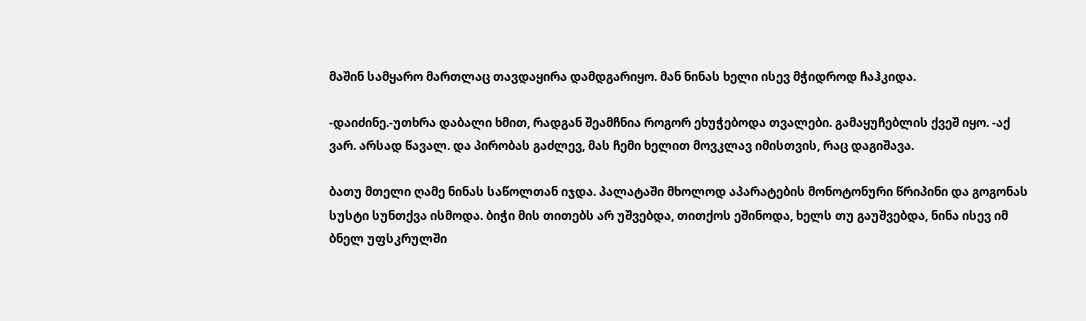მაშინ სამყარო მართლაც თავდაყირა დამდგარიყო. მან ნინას ხელი ისევ მჭიდროდ ჩაჰკიდა.

-დაიძინე.-უთხრა დაბალი ხმით, რადგან შეამჩნია როგორ ეხუჭებოდა თვალები. გამაყუჩებლის ქვეშ იყო. -აქ ვარ. არსად წავალ. და პირობას გაძლევ, მას ჩემი ხელით მოვკლავ იმისთვის, რაც დაგიშავა.

ბათუ მთელი ღამე ნინას საწოლთან იჯდა. პალატაში მხოლოდ აპარატების მონოტონური წრიპინი და გოგონას სუსტი სუნთქვა ისმოდა. ბიჭი მის თითებს არ უშვებდა, თითქოს ეშინოდა, ხელს თუ გაუშვებდა, ნინა ისევ იმ ბნელ უფსკრულში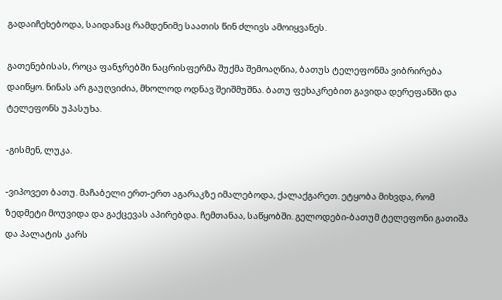გადაიჩეხებოდა, საიდანაც რამდენიმე საათის წინ ძლივს ამოიყვანეს.

გათენებისას, როცა ფანჯრებში ნაცრისფერმა შუქმა შემოაღწია, ბათუს ტელეფონმა ვიბრირება დაიწყო. ნინას არ გაუღვიძია, მხოლოდ ოდნავ შეიშმუშნა. ბათუ ფეხაკრებით გავიდა დერეფანში და ტელეფონს უპასუხა.

-გისმენ, ლუკა.

-ვიპოვეთ ბათუ. მაჩაბელი ერთ-ერთ აგარაკზე იმალებოდა, ქალაქგარეთ. ეტყობა მიხვდა, რომ ზედმეტი მოუვიდა და გაქცევას აპირებდა. ჩემთანაა, საწყობში. გელოდები-ბათუმ ტელეფონი გათიშა და პალატის კარს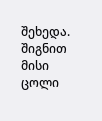შეხედა. შიგნით მისი ცოლი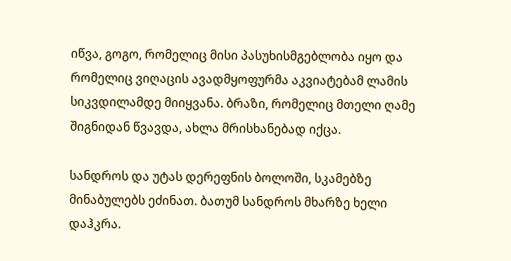იწვა, გოგო, რომელიც მისი პასუხისმგებლობა იყო და რომელიც ვიღაცის ავადმყოფურმა აკვიატებამ ლამის სიკვდილამდე მიიყვანა. ბრაზი, რომელიც მთელი ღამე შიგნიდან წვავდა, ახლა მრისხანებად იქცა.

სანდროს და უტას დერეფნის ბოლოში, სკამებზე მინაბულებს ეძინათ. ბათუმ სანდროს მხარზე ხელი დაჰკრა.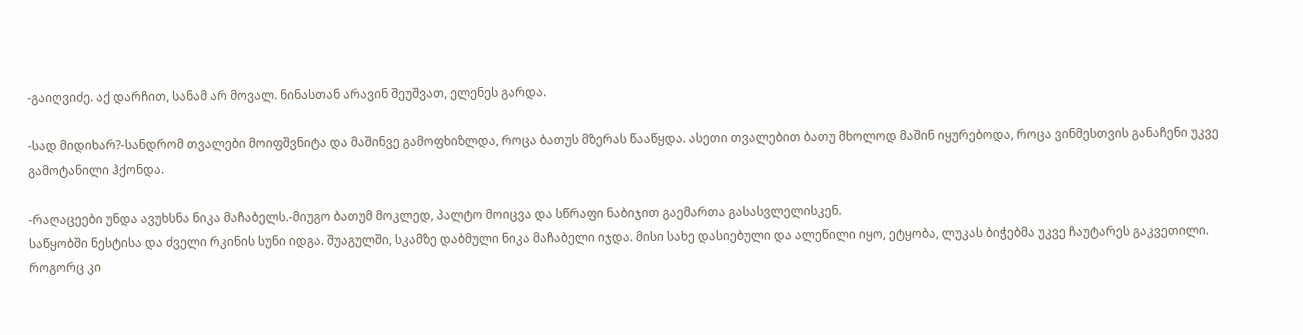-გაიღვიძე. აქ დარჩით, სანამ არ მოვალ. ნინასთან არავინ შეუშვათ, ელენეს გარდა.

-სად მიდიხარ?-სანდრომ თვალები მოიფშვნიტა და მაშინვე გამოფხიზლდა, როცა ბათუს მზერას წააწყდა. ასეთი თვალებით ბათუ მხოლოდ მაშინ იყურებოდა, როცა ვინმესთვის განაჩენი უკვე გამოტანილი ჰქონდა.

-რაღაცეები უნდა ავუხსნა ნიკა მაჩაბელს.-მიუგო ბათუმ მოკლედ, პალტო მოიცვა და სწრაფი ნაბიჯით გაემართა გასასვლელისკენ.
საწყობში ნესტისა და ძველი რკინის სუნი იდგა. შუაგულში, სკამზე დაბმული ნიკა მაჩაბელი იჯდა. მისი სახე დასიებული და ალეწილი იყო, ეტყობა, ლუკას ბიჭებმა უკვე ჩაუტარეს გაკვეთილი. როგორც კი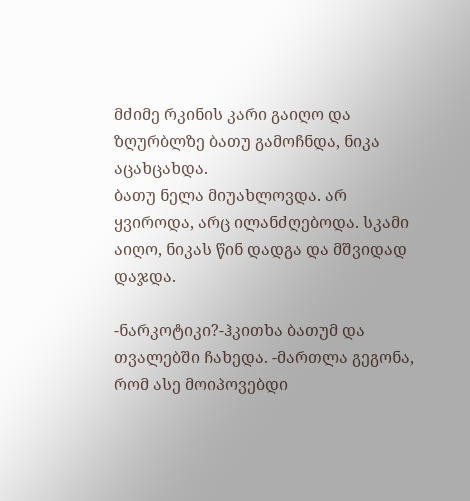მძიმე რკინის კარი გაიღო და ზღურბლზე ბათუ გამოჩნდა, ნიკა აცახცახდა.
ბათუ ნელა მიუახლოვდა. არ ყვიროდა, არც ილანძღებოდა. სკამი აიღო, ნიკას წინ დადგა და მშვიდად დაჯდა.

-ნარკოტიკი?-ჰკითხა ბათუმ და თვალებში ჩახედა. -მართლა გეგონა, რომ ასე მოიპოვებდი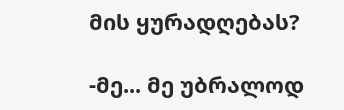მის ყურადღებას?

-მე... მე უბრალოდ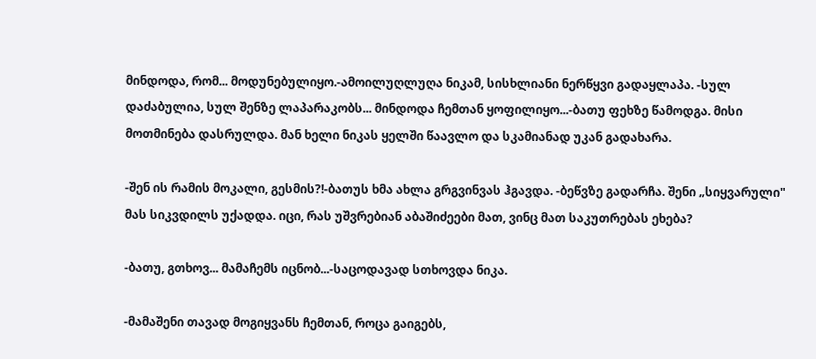მინდოდა, რომ... მოდუნებულიყო.-ამოილუღლუღა ნიკამ, სისხლიანი ნერწყვი გადაყლაპა. -სულ დაძაბულია, სულ შენზე ლაპარაკობს... მინდოდა ჩემთან ყოფილიყო...-ბათუ ფეხზე წამოდგა. მისი მოთმინება დასრულდა. მან ხელი ნიკას ყელში წაავლო და სკამიანად უკან გადახარა.

-შენ ის რამის მოკალი, გესმის?!-ბათუს ხმა ახლა გრგვინვას ჰგავდა. -ბეწვზე გადარჩა. შენი „სიყვარული" მას სიკვდილს უქადდა. იცი, რას უშვრებიან აბაშიძეები მათ, ვინც მათ საკუთრებას ეხება?

-ბათუ, გთხოვ... მამაჩემს იცნობ...-საცოდავად სთხოვდა ნიკა.

-მამაშენი თავად მოგიყვანს ჩემთან, როცა გაიგებს,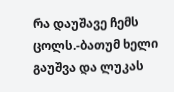რა დაუშავე ჩემს ცოლს.-ბათუმ ხელი გაუშვა და ლუკას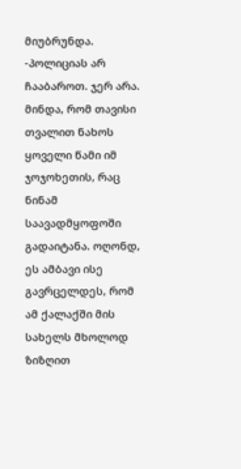მიუბრუნდა. -პოლიციას არ ჩააბაროთ. ჯერ არა. მინდა, რომ თავისი თვალით ნახოს ყოველი წამი იმ ჯოჯოხეთის, რაც ნინამ საავადმყოფოში გადაიტანა. ოღონდ, ეს ამბავი ისე გავრცელდეს, რომ ამ ქალაქში მის სახელს მხოლოდ ზიზღით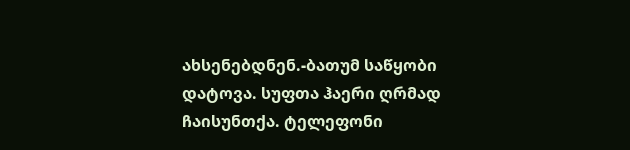ახსენებდნენ.-ბათუმ საწყობი დატოვა. სუფთა ჰაერი ღრმად ჩაისუნთქა. ტელეფონი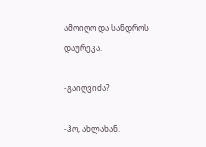ამოიღო და სანდროს დაურეკა.

-გაიღვიძა?

-ჰო, ახლახან.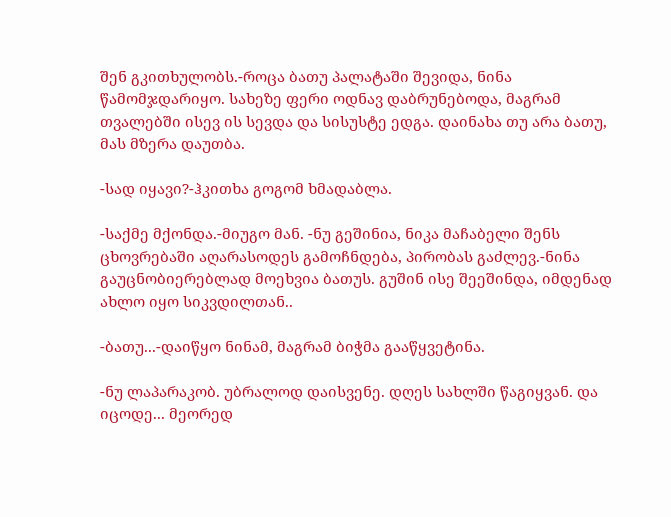შენ გკითხულობს.-როცა ბათუ პალატაში შევიდა, ნინა წამომჯდარიყო. სახეზე ფერი ოდნავ დაბრუნებოდა, მაგრამ თვალებში ისევ ის სევდა და სისუსტე ედგა. დაინახა თუ არა ბათუ, მას მზერა დაუთბა.

-სად იყავი?-ჰკითხა გოგომ ხმადაბლა.

-საქმე მქონდა.-მიუგო მან. -ნუ გეშინია, ნიკა მაჩაბელი შენს ცხოვრებაში აღარასოდეს გამოჩნდება, პირობას გაძლევ.-ნინა გაუცნობიერებლად მოეხვია ბათუს. გუშინ ისე შეეშინდა, იმდენად ახლო იყო სიკვდილთან..

-ბათუ...-დაიწყო ნინამ, მაგრამ ბიჭმა გააწყვეტინა.

-ნუ ლაპარაკობ. უბრალოდ დაისვენე. დღეს სახლში წაგიყვან. და იცოდე... მეორედ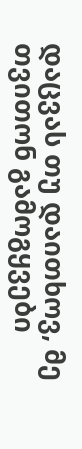დაცვას თუ დაითხოვ, მე თვითონ გამოგყვები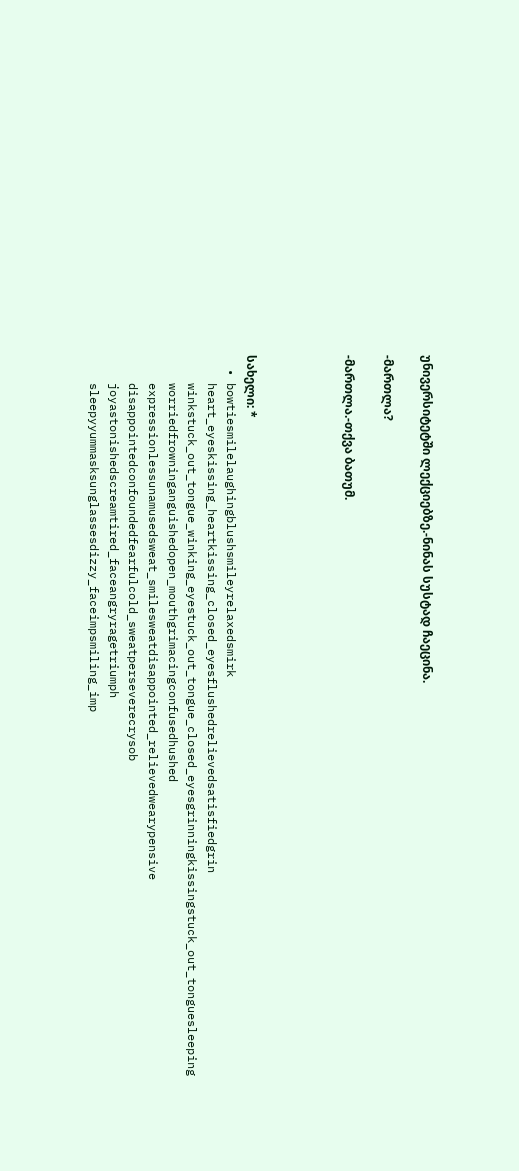უნივერსიტეტში ლექციებზე.-ნინას სუსტად ჩაეცინა.

-მართლა?

-მართლა.-თქვა ბათუმ.




სახელი: *
  • bowtiesmilelaughingblushsmileyrelaxedsmirk
    heart_eyeskissing_heartkissing_closed_eyesflushedrelievedsatisfiedgrin
    winkstuck_out_tongue_winking_eyestuck_out_tongue_closed_eyesgrinningkissingstuck_out_tonguesleeping
    worriedfrowninganguishedopen_mouthgrimacingconfusedhushed
    expressionlessunamusedsweat_smilesweatdisappointed_relievedwearypensive
    disappointedconfoundedfearfulcold_sweatperseverecrysob
    joyastonishedscreamtired_faceangryragetriumph
    sleepyyummasksunglassesdizzy_faceimpsmiling_imp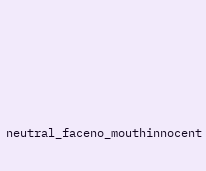neutral_faceno_mouthinnocent